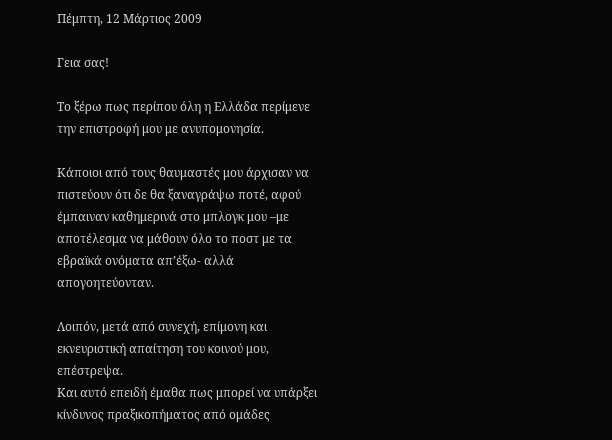Πέμπτη, 12 Μάρτιος 2009

Γεια σας!

Το ξέρω πως περίπου όλη η Ελλάδα περίμενε την επιστροφή μου με ανυπομονησία.

Κάποιοι από τους θαυμαστές μου άρχισαν να πιστεύουν ότι δε θα ξαναγράψω ποτέ, αφού έμπαιναν καθημερινά στο μπλογκ μου –με αποτέλεσμα να μάθουν όλο το ποστ με τα εβραϊκά ονόματα απ’έξω- αλλά απογοητεύονταν.

Λοιπόν, μετά από συνεχή, επίμονη και εκνευριστική απαίτηση του κοινού μου, επέστρεψα.
Και αυτό επειδή έμαθα πως μπορεί να υπάρξει κίνδυνος πραξικοπήματος από ομάδες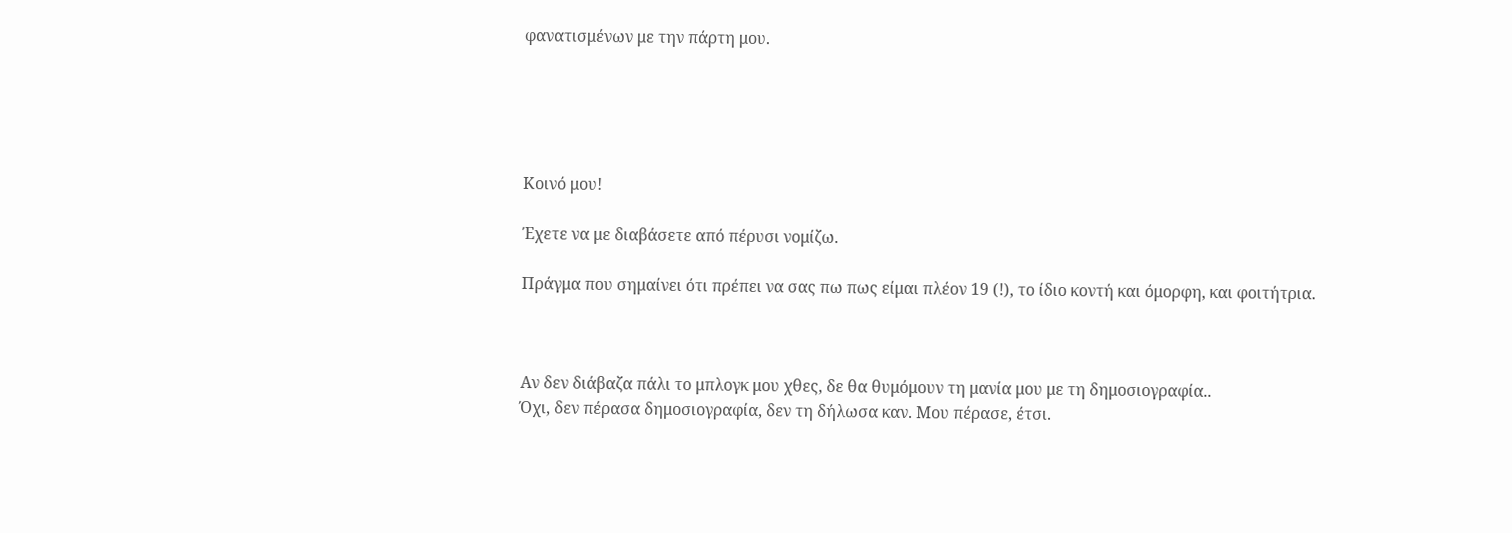φανατισμένων με την πάρτη μου.





Κοινό μου!

Έχετε να με διαβάσετε από πέρυσι νομίζω.

Πράγμα που σημαίνει ότι πρέπει να σας πω πως είμαι πλέον 19 (!), το ίδιο κοντή και όμορφη, και φοιτήτρια.



Αν δεν διάβαζα πάλι το μπλογκ μου χθες, δε θα θυμόμουν τη μανία μου με τη δημοσιογραφία..
Όχι, δεν πέρασα δημοσιογραφία, δεν τη δήλωσα καν. Μου πέρασε, έτσι.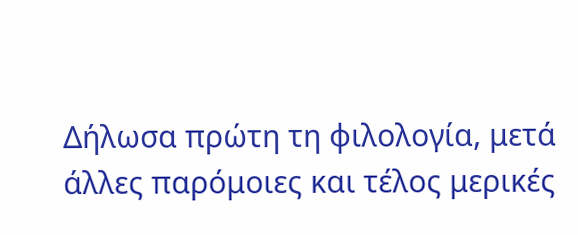Δήλωσα πρώτη τη φιλολογία, μετά άλλες παρόμοιες και τέλος μερικές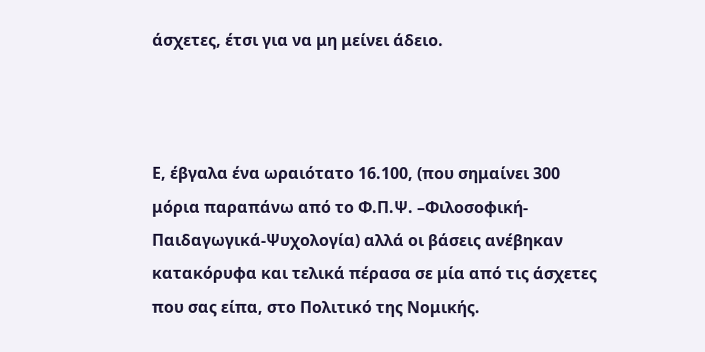άσχετες, έτσι για να μη μείνει άδειο.



Ε, έβγαλα ένα ωραιότατο 16.100, (που σημαίνει 300 μόρια παραπάνω από το Φ.Π.Ψ. –Φιλοσοφική-Παιδαγωγικά-Ψυχολογία) αλλά οι βάσεις ανέβηκαν κατακόρυφα και τελικά πέρασα σε μία από τις άσχετες που σας είπα, στο Πολιτικό της Νομικής.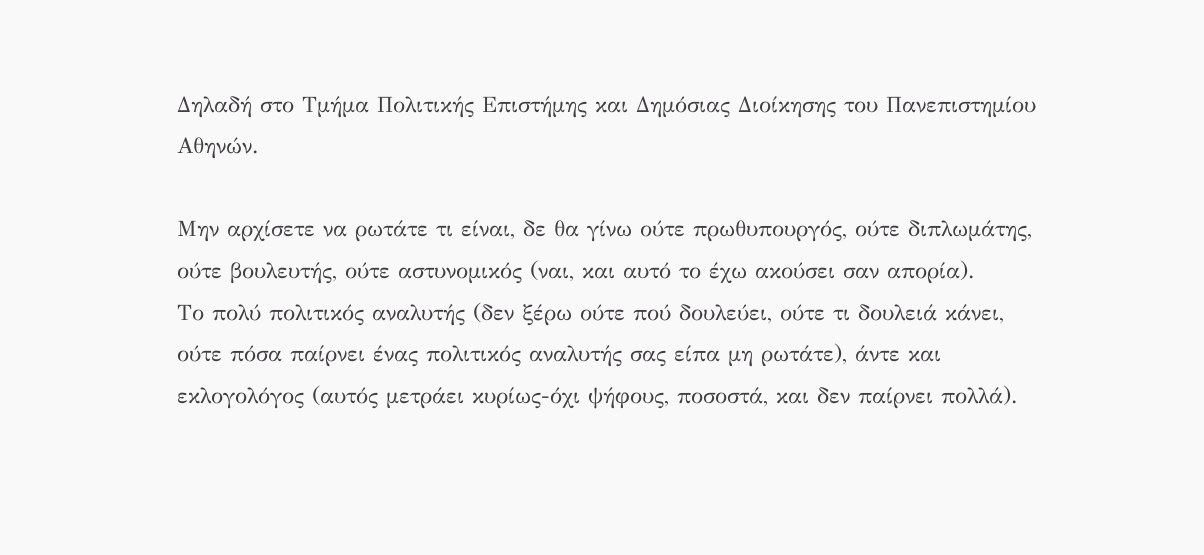Δηλαδή στο Τμήμα Πολιτικής Επιστήμης και Δημόσιας Διοίκησης του Πανεπιστημίου Αθηνών.

Μην αρχίσετε να ρωτάτε τι είναι, δε θα γίνω ούτε πρωθυπουργός, ούτε διπλωμάτης, ούτε βουλευτής, ούτε αστυνομικός (ναι, και αυτό το έχω ακούσει σαν απορία).
Το πολύ πολιτικός αναλυτής (δεν ξέρω ούτε πού δουλεύει, ούτε τι δουλειά κάνει, ούτε πόσα παίρνει ένας πολιτικός αναλυτής σας είπα μη ρωτάτε), άντε και εκλογολόγος (αυτός μετράει κυρίως-όχι ψήφους, ποσοστά, και δεν παίρνει πολλά).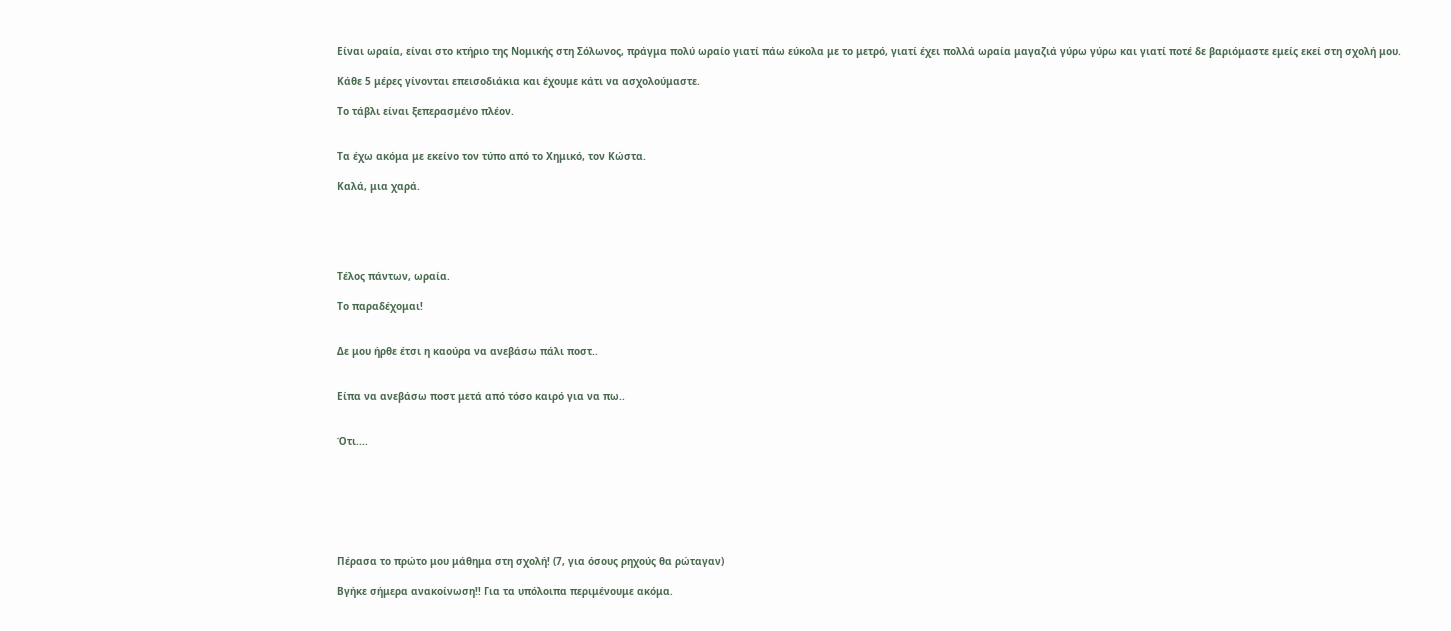Είναι ωραία, είναι στο κτήριο της Νομικής στη Σόλωνος, πράγμα πολύ ωραίο γιατί πάω εύκολα με το μετρό, γιατί έχει πολλά ωραία μαγαζιά γύρω γύρω και γιατί ποτέ δε βαριόμαστε εμείς εκεί στη σχολή μου.

Κάθε 5 μέρες γίνονται επεισοδιάκια και έχουμε κάτι να ασχολούμαστε.

Το τάβλι είναι ξεπερασμένο πλέον.


Τα έχω ακόμα με εκείνο τον τύπο από το Χημικό, τον Κώστα.

Καλά, μια χαρά.





Τέλος πάντων, ωραία.

Το παραδέχομαι!


Δε μου ήρθε έτσι η καούρα να ανεβάσω πάλι ποστ..


Είπα να ανεβάσω ποστ μετά από τόσο καιρό για να πω..


Ότι....







Πέρασα το πρώτο μου μάθημα στη σχολή! (7, για όσους ρηχούς θα ρώταγαν)

Βγήκε σήμερα ανακοίνωση!! Για τα υπόλοιπα περιμένουμε ακόμα.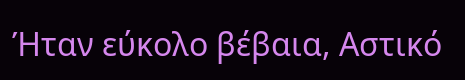Ήταν εύκολο βέβαια, Αστικό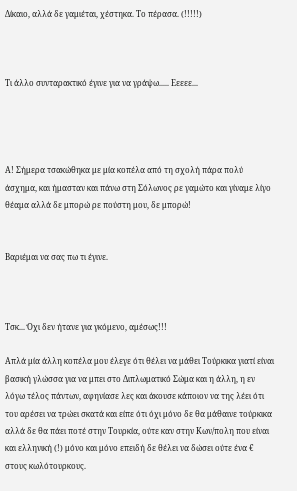Δίκαιο, αλλά δε γαμιέται, χέστηκα. Το πέρασα. (!!!!!)



Τι άλλο συνταρακτικό έγινε για να γράψω..... Εεεεε...




Α! Σήμερα τσακώθηκα με μία κοπέλα από τη σχολή πάρα πολύ άσχημα, και ήμασταν και πάνω στη Σόλωνος ρε γαμώτο και γίναμε λίγο θέαμα αλλά δε μπορώ ρε πούστη μου, δε μπορώ!


Βαριέμαι να σας πω τι έγινε.



Τσκ... Όχι δεν ήτανε για γκόμενο, αμέσως!!!

Απλά μία άλλη κοπέλα μου έλεγε ότι θέλει να μάθει Τούρκικα γιατί είναι βασική γλώσσα για να μπει στο Διπλωματικό Σώμα και η άλλη, η εν λόγω τέλος πάντων, αφηνίασε λες και άκουσε κάποιον να της λέει ότι του αρέσει να τρώει σκατά και είπε ότι όχι μόνο δε θα μάθαινε τούρκικα αλλά δε θα πάει ποτέ στην Τουρκία, ούτε καν στην Κων/πολη που είναι και ελληνική (!) μόνο και μόνο επειδή δε θέλει να δώσει ούτε ένα € στους κωλότουρκους.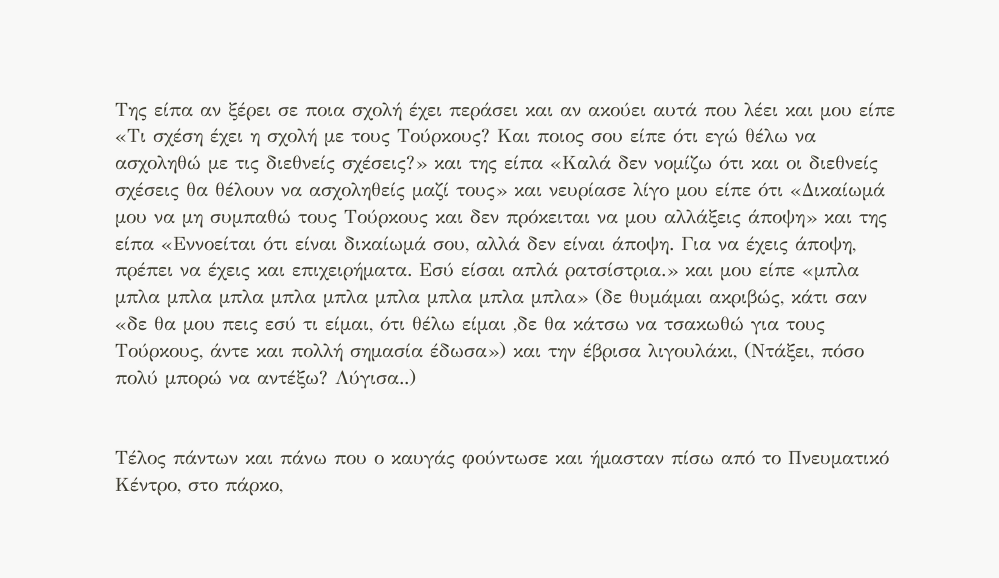Της είπα αν ξέρει σε ποια σχολή έχει περάσει και αν ακούει αυτά που λέει και μου είπε «Τι σχέση έχει η σχολή με τους Τούρκους? Και ποιος σου είπε ότι εγώ θέλω να ασχοληθώ με τις διεθνείς σχέσεις?» και της είπα «Καλά δεν νομίζω ότι και οι διεθνείς σχέσεις θα θέλουν να ασχοληθείς μαζί τους» και νευρίασε λίγο μου είπε ότι «Δικαίωμά μου να μη συμπαθώ τους Τούρκους και δεν πρόκειται να μου αλλάξεις άποψη» και της είπα «Εννοείται ότι είναι δικαίωμά σου, αλλά δεν είναι άποψη. Για να έχεις άποψη, πρέπει να έχεις και επιχειρήματα. Εσύ είσαι απλά ρατσίστρια.» και μου είπε «μπλα μπλα μπλα μπλα μπλα μπλα μπλα μπλα μπλα μπλα» (δε θυμάμαι ακριβώς, κάτι σαν «δε θα μου πεις εσύ τι είμαι, ότι θέλω είμαι ,δε θα κάτσω να τσακωθώ για τους Τούρκους, άντε και πολλή σημασία έδωσα») και την έβρισα λιγουλάκι, (Ντάξει, πόσο πολύ μπορώ να αντέξω? Λύγισα..)


Τέλος πάντων και πάνω που ο καυγάς φούντωσε και ήμασταν πίσω από το Πνευματικό Κέντρο, στο πάρκο,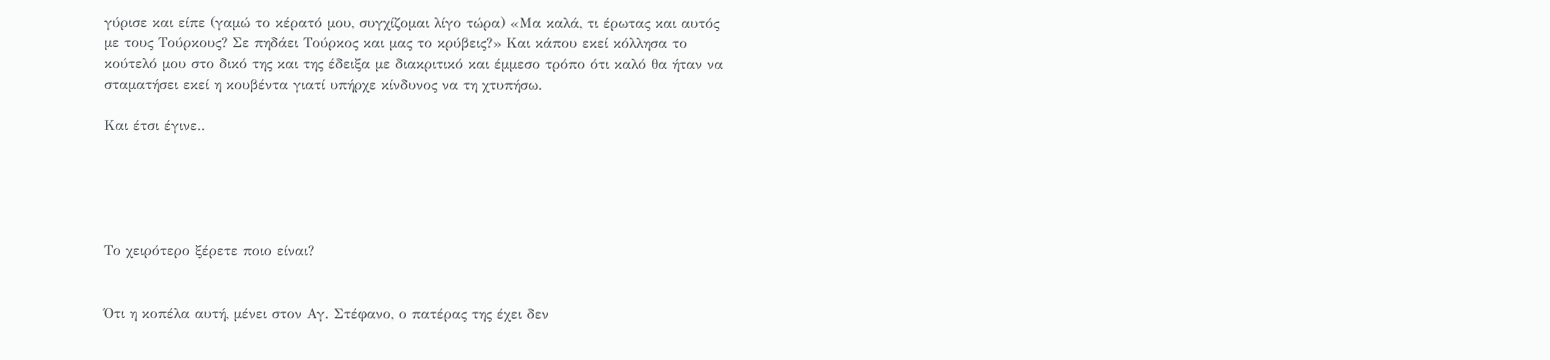γύρισε και είπε (γαμώ το κέρατό μου, συγχίζομαι λίγο τώρα) «Μα καλά, τι έρωτας και αυτός με τους Τούρκους? Σε πηδάει Τούρκος και μας το κρύβεις?» Και κάπου εκεί κόλλησα το κούτελό μου στο δικό της και της έδειξα με διακριτικό και έμμεσο τρόπο ότι καλό θα ήταν να σταματήσει εκεί η κουβέντα γιατί υπήρχε κίνδυνος να τη χτυπήσω.

Και έτσι έγινε..





Το χειρότερο ξέρετε ποιο είναι?


Ότι η κοπέλα αυτή, μένει στον Αγ. Στέφανο, ο πατέρας της έχει δεν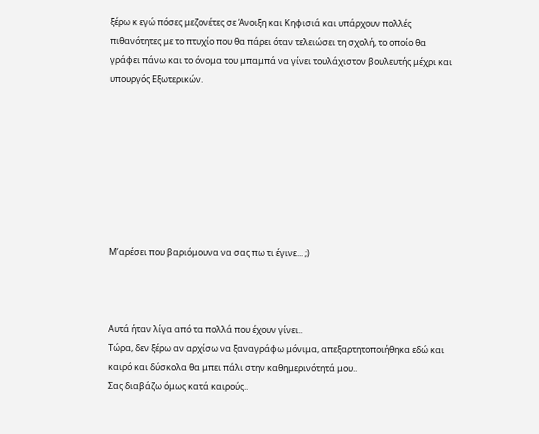ξέρω κ εγώ πόσες μεζονέτες σε Άνοιξη και Κηφισιά και υπάρχουν πολλές πιθανότητες με το πτυχίο που θα πάρει όταν τελειώσει τη σχολή, το οποίο θα γράφει πάνω και το όνομα του μπαμπά να γίνει τουλάχιστον βουλευτής μέχρι και υπουργός Εξωτερικών.








Μ’αρέσει που βαριόμουνα να σας πω τι έγινε... ;)



Αυτά ήταν λίγα από τα πολλά που έχουν γίνει..
Τώρα, δεν ξέρω αν αρχίσω να ξαναγράφω μόνιμα, απεξαρτητοποιήθηκα εδώ και καιρό και δύσκολα θα μπει πάλι στην καθημερινότητά μου..
Σας διαβάζω όμως κατά καιρούς..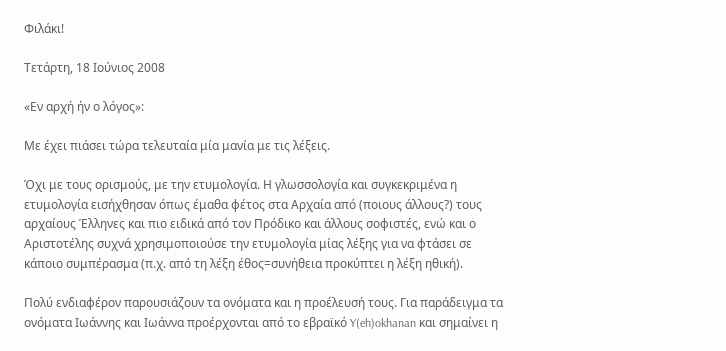Φιλάκι!

Τετάρτη, 18 Ιούνιος 2008

«Εν αρχή ήν ο λόγος»:

Με έχει πιάσει τώρα τελευταία μία μανία με τις λέξεις.

Όχι με τους ορισμούς, με την ετυμολογία. Η γλωσσολογία και συγκεκριμένα η ετυμολογία εισήχθησαν όπως έμαθα φέτος στα Αρχαία από (ποιους άλλους?) τους αρχαίους Έλληνες και πιο ειδικά από τον Πρόδικο και άλλους σοφιστές, ενώ και ο Αριστοτέλης συχνά χρησιμοποιούσε την ετυμολογία μίας λέξης για να φτάσει σε κάποιο συμπέρασμα (π.χ. από τη λέξη έθος=συνήθεια προκύπτει η λέξη ηθική).

Πολύ ενδιαφέρον παρουσιάζουν τα ονόματα και η προέλευσή τους. Για παράδειγμα τα ονόματα Ιωάννης και Ιωάννα προέρχονται από το εβραϊκό Y(eh)okhanan και σημαίνει η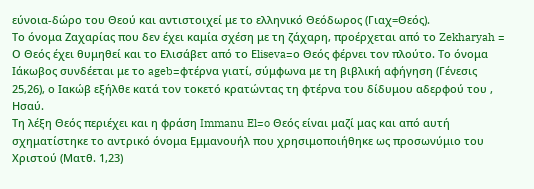εύνοια-δώρο του Θεού και αντιστοιχεί με το ελληνικό Θεόδωρος (Γιαχ=Θεός).
Το όνομα Ζαχαρίας που δεν έχει καμία σχέση με τη ζάχαρη, προέρχεται από το Zekharyah = Ο Θεός έχει θυμηθεί και το Ελισάβετ από το Εliseva=ο Θεός φέρνει τον πλούτο. Το όνομα Ιάκωβος συνδέεται με το ageb=φτέρνα γιατί, σύμφωνα με τη βιβλική αφήγηση (Γένεσις 25,26), ο Ιακώβ εξήλθε κατά τον τοκετό κρατώντας τη φτέρνα του δίδυμου αδερφού του , Ησαύ.
Τη λέξη Θεός περιέχει και η φράση Immanu El=o Θεός είναι μαζί μας και από αυτή σχηματίστηκε το αντρικό όνομα Εμμανουήλ που χρησιμοποιήθηκε ως προσωνύμιο του Χριστού (Ματθ. 1,23)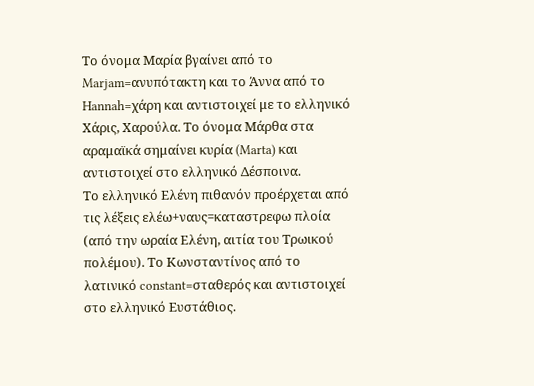Το όνομα Μαρία βγαίνει από το Marjam=ανυπότακτη και το Άννα από το Hannah=χάρη και αντιστοιχεί με το ελληνικό Χάρις, Χαρούλα. Το όνομα Μάρθα στα αραμαϊκά σημαίνει κυρία (Marta) και αντιστοιχεί στο ελληνικό Δέσποινα.
Το ελληνικό Ελένη πιθανόν προέρχεται από τις λέξεις ελέω+ναυς=καταστρεφω πλοία (από την ωραία Ελένη, αιτία του Τρωικού πολέμου). Το Κωνσταντίνος από το λατινικό constant=σταθερός και αντιστοιχεί στο ελληνικό Ευστάθιος.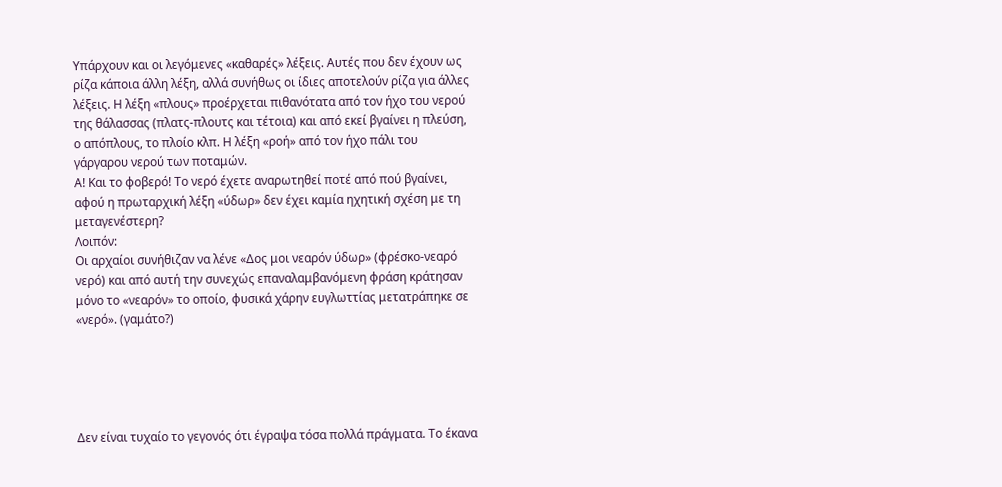Υπάρχουν και οι λεγόμενες «καθαρές» λέξεις. Αυτές που δεν έχουν ως ρίζα κάποια άλλη λέξη, αλλά συνήθως οι ίδιες αποτελούν ρίζα για άλλες λέξεις. Η λέξη «πλους» προέρχεται πιθανότατα από τον ήχο του νερού της θάλασσας (πλατς-πλουτς και τέτοια) και από εκεί βγαίνει η πλεύση, ο απόπλους, το πλοίο κλπ. Η λέξη «ροή» από τον ήχο πάλι του γάργαρου νερού των ποταμών.
Α! Και το φοβερό! Το νερό έχετε αναρωτηθεί ποτέ από πού βγαίνει, αφού η πρωταρχική λέξη «ύδωρ» δεν έχει καμία ηχητική σχέση με τη μεταγενέστερη?
Λοιπόν:
Οι αρχαίοι συνήθιζαν να λένε «Δος μοι νεαρόν ύδωρ» (φρέσκο-νεαρό νερό) και από αυτή την συνεχώς επαναλαμβανόμενη φράση κράτησαν μόνο το «νεαρόν» το οποίο, φυσικά χάρην ευγλωττίας μετατράπηκε σε «νερό». (γαμάτο?)





Δεν είναι τυχαίο το γεγονός ότι έγραψα τόσα πολλά πράγματα. Το έκανα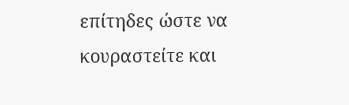επίτηδες ώστε να κουραστείτε και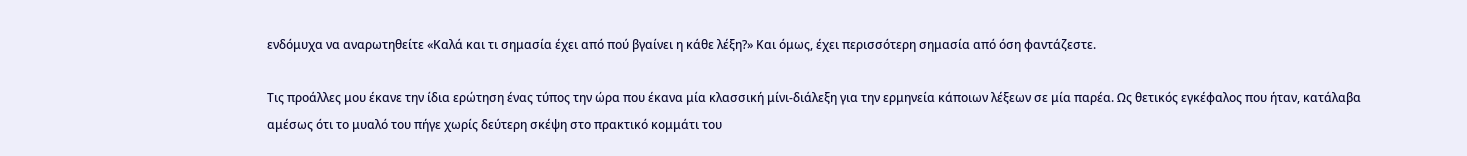ενδόμυχα να αναρωτηθείτε «Καλά και τι σημασία έχει από πού βγαίνει η κάθε λέξη?» Και όμως, έχει περισσότερη σημασία από όση φαντάζεστε.

Τις προάλλες μου έκανε την ίδια ερώτηση ένας τύπος την ώρα που έκανα μία κλασσική μίνι-διάλεξη για την ερμηνεία κάποιων λέξεων σε μία παρέα. Ως θετικός εγκέφαλος που ήταν, κατάλαβα αμέσως ότι το μυαλό του πήγε χωρίς δεύτερη σκέψη στο πρακτικό κομμάτι του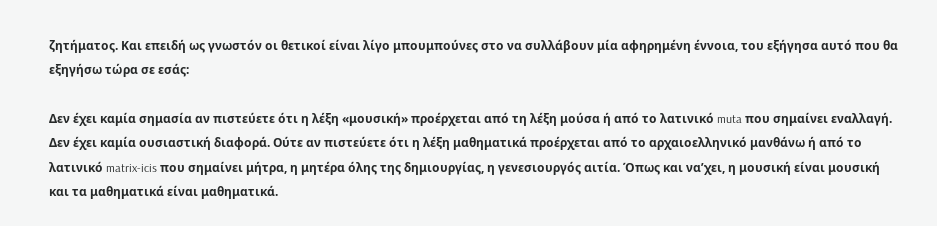ζητήματος. Και επειδή ως γνωστόν οι θετικοί είναι λίγο μπουμπούνες στο να συλλάβουν μία αφηρημένη έννοια, του εξήγησα αυτό που θα εξηγήσω τώρα σε εσάς:

Δεν έχει καμία σημασία αν πιστεύετε ότι η λέξη «μουσική» προέρχεται από τη λέξη μούσα ή από το λατινικό muta που σημαίνει εναλλαγή. Δεν έχει καμία ουσιαστική διαφορά. Ούτε αν πιστεύετε ότι η λέξη μαθηματικά προέρχεται από το αρχαιοελληνικό μανθάνω ή από το λατινικό matrix-icis που σημαίνει μήτρα, η μητέρα όλης της δημιουργίας, η γενεσιουργός αιτία. Όπως και να’χει, η μουσική είναι μουσική και τα μαθηματικά είναι μαθηματικά.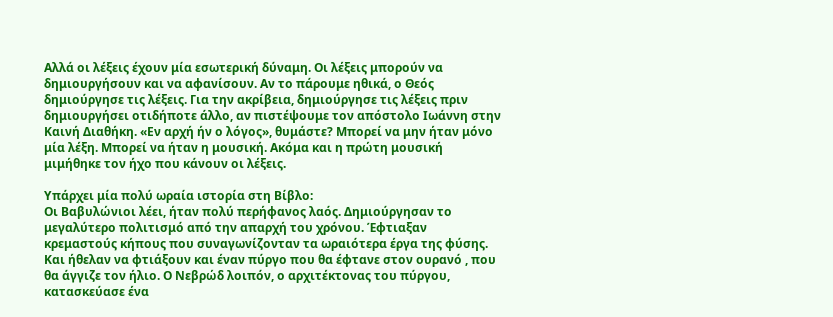Αλλά οι λέξεις έχουν μία εσωτερική δύναμη. Οι λέξεις μπορούν να δημιουργήσουν και να αφανίσουν. Αν το πάρουμε ηθικά, ο Θεός δημιούργησε τις λέξεις. Για την ακρίβεια, δημιούργησε τις λέξεις πριν δημιουργήσει οτιδήποτε άλλο, αν πιστέψουμε τον απόστολο Ιωάννη στην Καινή Διαθήκη. «Εν αρχή ήν ο λόγος», θυμάστε? Μπορεί να μην ήταν μόνο μία λέξη. Μπορεί να ήταν η μουσική. Ακόμα και η πρώτη μουσική μιμήθηκε τον ήχο που κάνουν οι λέξεις.

Υπάρχει μία πολύ ωραία ιστορία στη Βίβλο:
Οι Βαβυλώνιοι λέει, ήταν πολύ περήφανος λαός. Δημιούργησαν το μεγαλύτερο πολιτισμό από την απαρχή του χρόνου. Έφτιαξαν κρεμαστούς κήπους που συναγωνίζονταν τα ωραιότερα έργα της φύσης. Και ήθελαν να φτιάξουν και έναν πύργο που θα έφτανε στον ουρανό , που θα άγγιζε τον ήλιο. Ο Νεβρώδ λοιπόν, ο αρχιτέκτονας του πύργου, κατασκεύασε ένα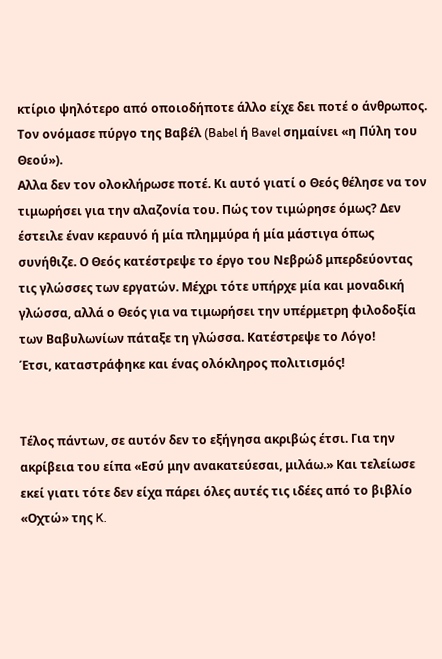κτίριο ψηλότερο από οποιοδήποτε άλλο είχε δει ποτέ ο άνθρωπος. Τον ονόμασε πύργο της Βαβέλ (Babel ή Bavel σημαίνει «η Πύλη του Θεού»).
Αλλα δεν τον ολοκλήρωσε ποτέ. Κι αυτό γιατί ο Θεός θέλησε να τον τιμωρήσει για την αλαζονία του. Πώς τον τιμώρησε όμως? Δεν έστειλε έναν κεραυνό ή μία πλημμύρα ή μία μάστιγα όπως συνήθιζε. Ο Θεός κατέστρεψε το έργο του Νεβρώδ μπερδεύοντας τις γλώσσες των εργατών. Μέχρι τότε υπήρχε μία και μοναδική γλώσσα, αλλά ο Θεός για να τιμωρήσει την υπέρμετρη φιλοδοξία των Βαβυλωνίων πάταξε τη γλώσσα. Κατέστρεψε το Λόγο!
Έτσι, καταστράφηκε και ένας ολόκληρος πολιτισμός!


Τέλος πάντων, σε αυτόν δεν το εξήγησα ακριβώς έτσι. Για την ακρίβεια του είπα «Εσύ μην ανακατεύεσαι, μιλάω.» Και τελείωσε εκεί γιατι τότε δεν είχα πάρει όλες αυτές τις ιδέες από το βιβλίο «Οχτώ» της K.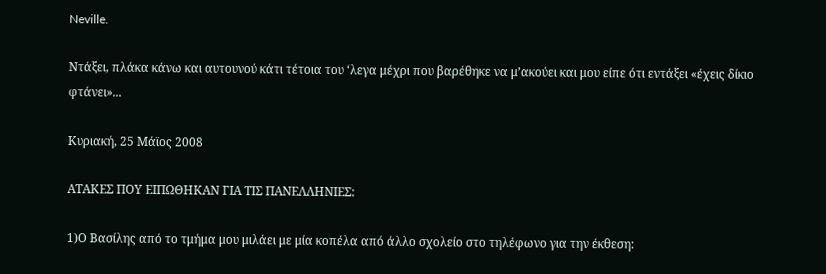Neville.

Ντάξει, πλάκα κάνω και αυτουνού κάτι τέτοια του ‘λεγα μέχρι που βαρέθηκε να μ’ακούει και μου είπε ότι εντάξει «έχεις δίκιο φτάνει»...

Κυριακή, 25 Μάϊος 2008

ΑΤΑΚΕΣ ΠΟΥ ΕΙΠΩΘΗΚΑΝ ΓΙΑ ΤΙΣ ΠΑΝΕΛΛΗΝΙΕΣ:

1)Ο Βασίλης από το τμήμα μου μιλάει με μία κοπέλα από άλλο σχολείο στο τηλέφωνο για την έκθεση: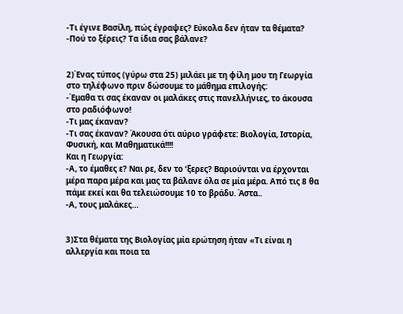-Τι έγινε Βασίλη, πώς έγραψες? Εύκολα δεν ήταν τα θέματα?
-Πού το ξέρεις? Τα ίδια σας βάλανε?


2)Ένας τύπος (γύρω στα 25) μιλάει με τη φίλη μου τη Γεωργία στο τηλέφωνο πριν δώσουμε το μάθημα επιλογής:
-Έμαθα τι σας έκαναν οι μαλάκες στις πανελλήνιες, το άκουσα στο ραδιόφωνο!
-Τι μας έκαναν?
-Τι σας έκαναν? Άκουσα ότι αύριο γράφετε: Βιολογία, Ιστορία, Φυσική, και Μαθηματικά!!!!
Και η Γεωργία:
-Α, το έμαθες ε? Ναι ρε, δεν το ‘ξερες? Βαριούνται να έρχονται μέρα παρα μέρα και μας τα βάλανε όλα σε μία μέρα. Από τις 8 θα πάμε εκεί και θα τελειώσουμε 10 το βράδυ. Άστα..
-Α, τους μαλάκες…


3)Στα θέματα της Βιολογίας μία ερώτηση ήταν «Τι είναι η αλλεργία και ποια τα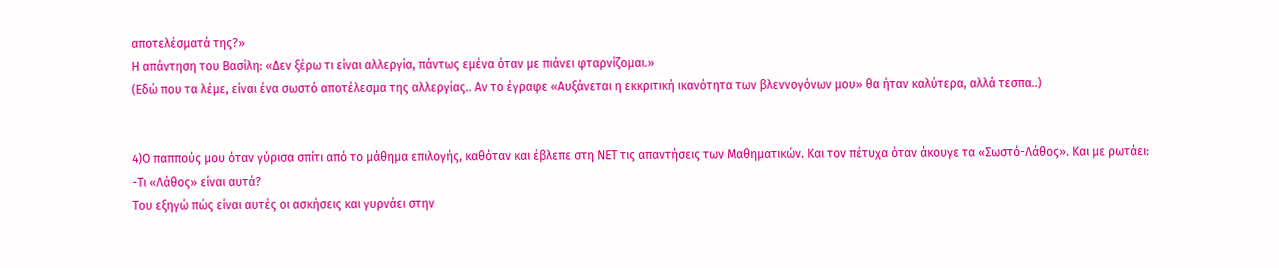αποτελέσματά της?»
Η απάντηση του Βασίλη: «Δεν ξέρω τι είναι αλλεργία, πάντως εμένα όταν με πιάνει φταρνίζομαι.»
(Εδώ που τα λέμε, είναι ένα σωστό αποτέλεσμα της αλλεργίας.. Αν το έγραφε «Αυξάνεται η εκκριτική ικανότητα των βλεννογόνων μου» θα ήταν καλύτερα, αλλά τεσπα..)


4)Ο παππούς μου όταν γύρισα σπίτι από το μάθημα επιλογής, καθόταν και έβλεπε στη ΝΕΤ τις απαντήσεις των Μαθηματικών. Και τον πέτυχα όταν άκουγε τα «Σωστό-Λάθος». Και με ρωτάει:
-Τι «Λάθος» είναι αυτά?
Του εξηγώ πώς είναι αυτές οι ασκήσεις και γυρνάει στην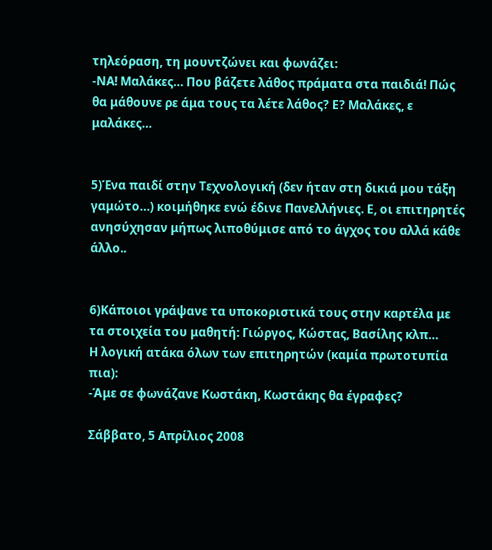τηλεόραση, τη μουντζώνει και φωνάζει:
-ΝΑ! Μαλάκες… Που βάζετε λάθος πράματα στα παιδιά! Πώς θα μάθουνε ρε άμα τους τα λέτε λάθος? Ε? Μαλάκες, ε μαλάκες…


5)Ένα παιδί στην Τεχνολογική (δεν ήταν στη δικιά μου τάξη γαμώτο…) κοιμήθηκε ενώ έδινε Πανελλήνιες. Ε, οι επιτηρητές ανησύχησαν μήπως λιποθύμισε από το άγχος του αλλά κάθε άλλο..


6)Κάποιοι γράψανε τα υποκοριστικά τους στην καρτέλα με τα στοιχεία του μαθητή: Γιώργος, Κώστας, Βασίλης κλπ…
Η λογική ατάκα όλων των επιτηρητών (καμία πρωτοτυπία πια):
-Άμε σε φωνάζανε Κωστάκη, Κωστάκης θα έγραφες?

Σάββατο, 5 Απρίλιος 2008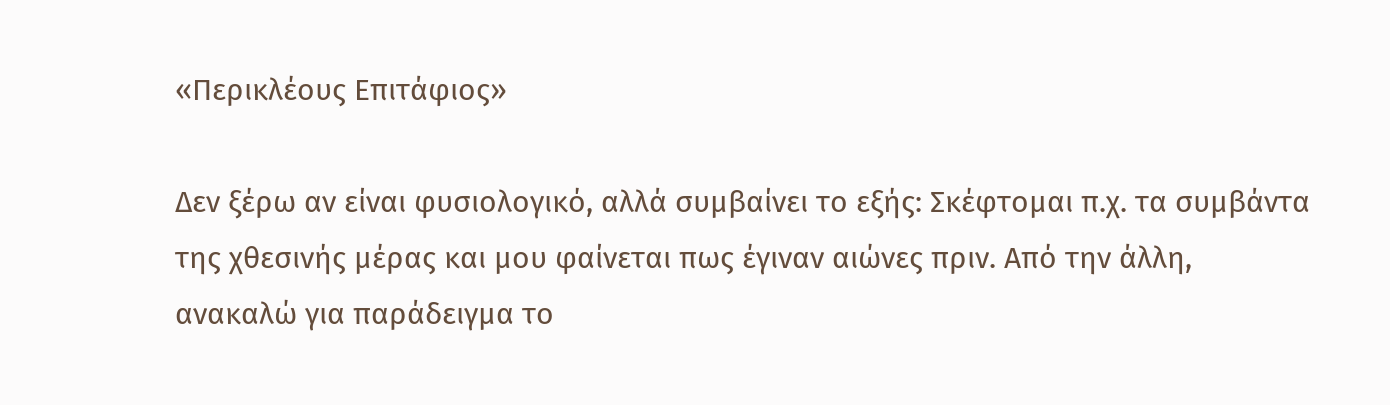«Περικλέους Επιτάφιος»

Δεν ξέρω αν είναι φυσιολογικό, αλλά συμβαίνει το εξής: Σκέφτομαι π.χ. τα συμβάντα της χθεσινής μέρας και μου φαίνεται πως έγιναν αιώνες πριν. Από την άλλη, ανακαλώ για παράδειγμα το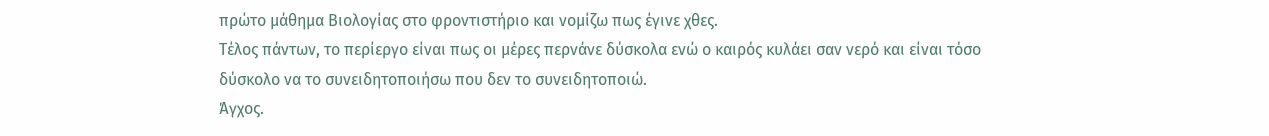πρώτο μάθημα Βιολογίας στο φροντιστήριο και νομίζω πως έγινε χθες.
Τέλος πάντων, το περίεργο είναι πως οι μέρες περνάνε δύσκολα ενώ ο καιρός κυλάει σαν νερό και είναι τόσο δύσκολο να το συνειδητοποιήσω που δεν το συνειδητοποιώ.
Άγχος.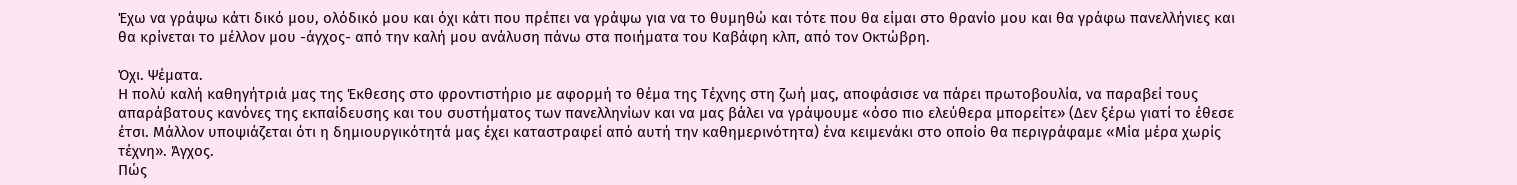Έχω να γράψω κάτι δικό μου, ολόδικό μου και όχι κάτι που πρέπει να γράψω για να το θυμηθώ και τότε που θα είμαι στο θρανίο μου και θα γράφω πανελλήνιες και θα κρίνεται το μέλλον μου -άγχος- από την καλή μου ανάλυση πάνω στα ποιήματα του Καβάφη κλπ, από τον Οκτώβρη.

Όχι. Ψέματα.
Η πολύ καλή καθηγήτριά μας της Έκθεσης στο φροντιστήριο με αφορμή το θέμα της Τέχνης στη ζωή μας, αποφάσισε να πάρει πρωτοβουλία, να παραβεί τους απαράβατους κανόνες της εκπαίδευσης και του συστήματος των πανελληνίων και να μας βάλει να γράψουμε «όσο πιο ελεύθερα μπορείτε» (Δεν ξέρω γιατί το έθεσε έτσι. Μάλλον υποψιάζεται ότι η δημιουργικότητά μας έχει καταστραφεί από αυτή την καθημερινότητα) ένα κειμενάκι στο οποίο θα περιγράφαμε «Μία μέρα χωρίς τέχνη». Άγχος.
Πώς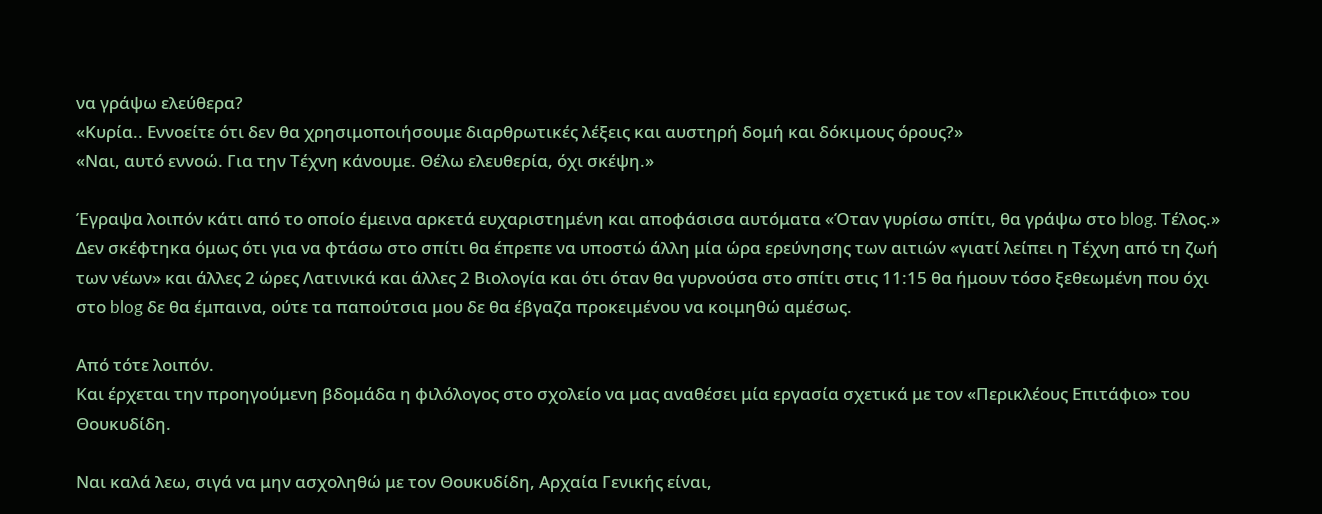να γράψω ελεύθερα?
«Κυρία.. Εννοείτε ότι δεν θα χρησιμοποιήσουμε διαρθρωτικές λέξεις και αυστηρή δομή και δόκιμους όρους?»
«Ναι, αυτό εννοώ. Για την Τέχνη κάνουμε. Θέλω ελευθερία, όχι σκέψη.»

Έγραψα λοιπόν κάτι από το οποίο έμεινα αρκετά ευχαριστημένη και αποφάσισα αυτόματα «Όταν γυρίσω σπίτι, θα γράψω στο blog. Τέλος.» Δεν σκέφτηκα όμως ότι για να φτάσω στο σπίτι θα έπρεπε να υποστώ άλλη μία ώρα ερεύνησης των αιτιών «γιατί λείπει η Τέχνη από τη ζωή των νέων» και άλλες 2 ώρες Λατινικά και άλλες 2 Βιολογία και ότι όταν θα γυρνούσα στο σπίτι στις 11:15 θα ήμουν τόσο ξεθεωμένη που όχι στο blog δε θα έμπαινα, ούτε τα παπούτσια μου δε θα έβγαζα προκειμένου να κοιμηθώ αμέσως.

Από τότε λοιπόν.
Και έρχεται την προηγούμενη βδομάδα η φιλόλογος στο σχολείο να μας αναθέσει μία εργασία σχετικά με τον «Περικλέους Επιτάφιο» του Θουκυδίδη.

Ναι καλά λεω, σιγά να μην ασχοληθώ με τον Θουκυδίδη, Αρχαία Γενικής είναι,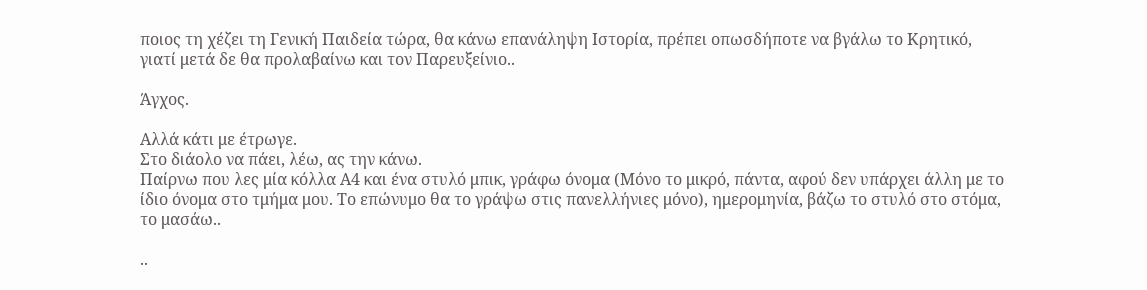ποιος τη χέζει τη Γενική Παιδεία τώρα, θα κάνω επανάληψη Ιστορία, πρέπει οπωσδήποτε να βγάλω το Κρητικό, γιατί μετά δε θα προλαβαίνω και τον Παρευξείνιο..

Άγχος.

Αλλά κάτι με έτρωγε.
Στο διάολο να πάει, λέω, ας την κάνω.
Παίρνω που λες μία κόλλα Α4 και ένα στυλό μπικ, γράφω όνομα (Μόνο το μικρό, πάντα, αφού δεν υπάρχει άλλη με το ίδιο όνομα στο τμήμα μου. Το επώνυμο θα το γράψω στις πανελλήνιες μόνο), ημερομηνία, βάζω το στυλό στο στόμα, το μασάω..

..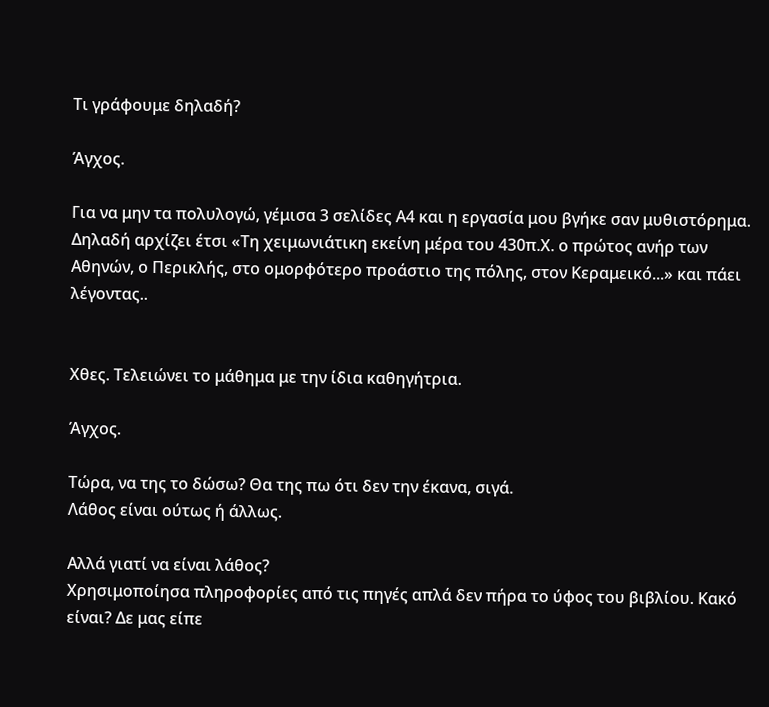Τι γράφουμε δηλαδή?

Άγχος.

Για να μην τα πολυλογώ, γέμισα 3 σελίδες Α4 και η εργασία μου βγήκε σαν μυθιστόρημα.
Δηλαδή αρχίζει έτσι «Τη χειμωνιάτικη εκείνη μέρα του 430π.Χ. ο πρώτος ανήρ των Αθηνών, ο Περικλής, στο ομορφότερο προάστιο της πόλης, στον Κεραμεικό...» και πάει λέγοντας..


Χθες. Τελειώνει το μάθημα με την ίδια καθηγήτρια.

Άγχος.

Τώρα, να της το δώσω? Θα της πω ότι δεν την έκανα, σιγά.
Λάθος είναι ούτως ή άλλως.

Αλλά γιατί να είναι λάθος?
Χρησιμοποίησα πληροφορίες από τις πηγές απλά δεν πήρα το ύφος του βιβλίου. Κακό είναι? Δε μας είπε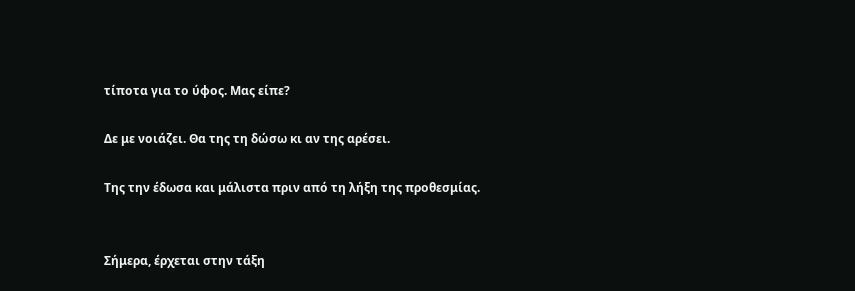τίποτα για το ύφος. Μας είπε?

Δε με νοιάζει. Θα της τη δώσω κι αν της αρέσει.

Της την έδωσα και μάλιστα πριν από τη λήξη της προθεσμίας.


Σήμερα, έρχεται στην τάξη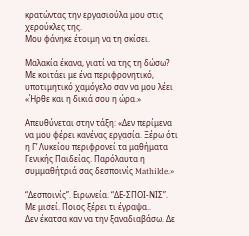κρατώντας την εργασιούλα μου στις χερούκλες της.
Μου φάνηκε έτοιμη να τη σκίσει.

Μαλακία έκανα, γιατί να της τη δώσω? Με κοιτάει με ένα περιφρονητικό, υποτιμητικό χαμόγελο σαν να μου λέει «Ήρθε και η δικιά σου η ώρα.»

Απευθύνεται στην τάξη: «Δεν περίμενα να μου φέρει κανένας εργασία. Ξέρω ότι η Γ’ Λυκείου περιφρονεί τα μαθήματα Γενικής Παιδείας. Παρόλαυτα η συμμαθήτριά σας δεσποινίς Mathilde.»

“Δεσποινίς”. Ειρωνεία. “ΔΕ-ΣΠΟΙ-ΝΙΣ”. Με μισεί. Ποιος ξέρει τι έγραψα..
Δεν έκατσα καν να την ξαναδιαβάσω. Δε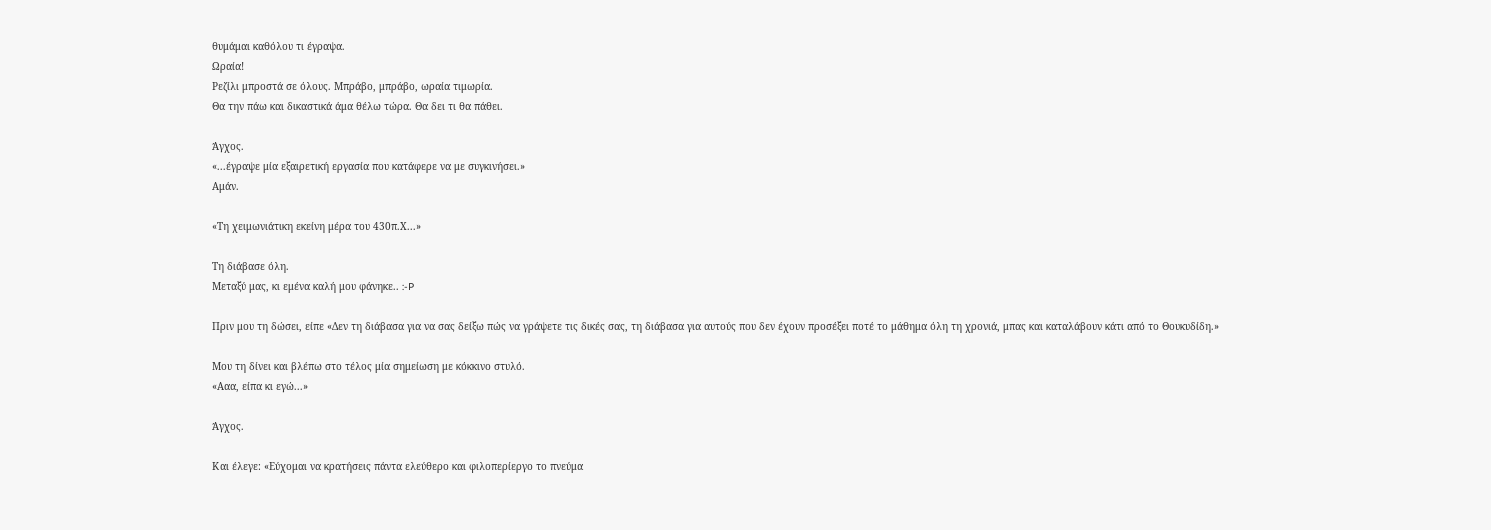θυμάμαι καθόλου τι έγραψα.
Ωραία!
Ρεζίλι μπροστά σε όλους. Μπράβο, μπράβο, ωραία τιμωρία.
Θα την πάω και δικαστικά άμα θέλω τώρα. Θα δει τι θα πάθει.

Άγχος.
«...έγραψε μία εξαιρετική εργασία που κατάφερε να με συγκινήσει.»
Αμάν.

«Τη χειμωνιάτικη εκείνη μέρα του 430π.Χ...»

Τη διάβασε όλη.
Μεταξύ μας, κι εμένα καλή μου φάνηκε.. :-P

Πριν μου τη δώσει, είπε «Δεν τη διάβασα για να σας δείξω πώς να γράψετε τις δικές σας, τη διάβασα για αυτούς που δεν έχουν προσέξει ποτέ το μάθημα όλη τη χρονιά, μπας και καταλάβουν κάτι από το Θουκυδίδη.»

Μου τη δίνει και βλέπω στο τέλος μία σημείωση με κόκκινο στυλό.
«Ααα, είπα κι εγώ...»

Άγχος.

Και έλεγε: «Εύχομαι να κρατήσεις πάντα ελεύθερο και φιλοπερίεργο το πνεύμα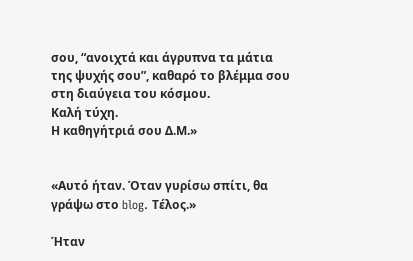σου, “ανοιχτά και άγρυπνα τα μάτια της ψυχής σου”, καθαρό το βλέμμα σου στη διαύγεια του κόσμου.
Καλή τύχη.
Η καθηγήτριά σου Δ.Μ.»


«Αυτό ήταν. Όταν γυρίσω σπίτι, θα γράψω στο blog. Τέλος.»

Ήταν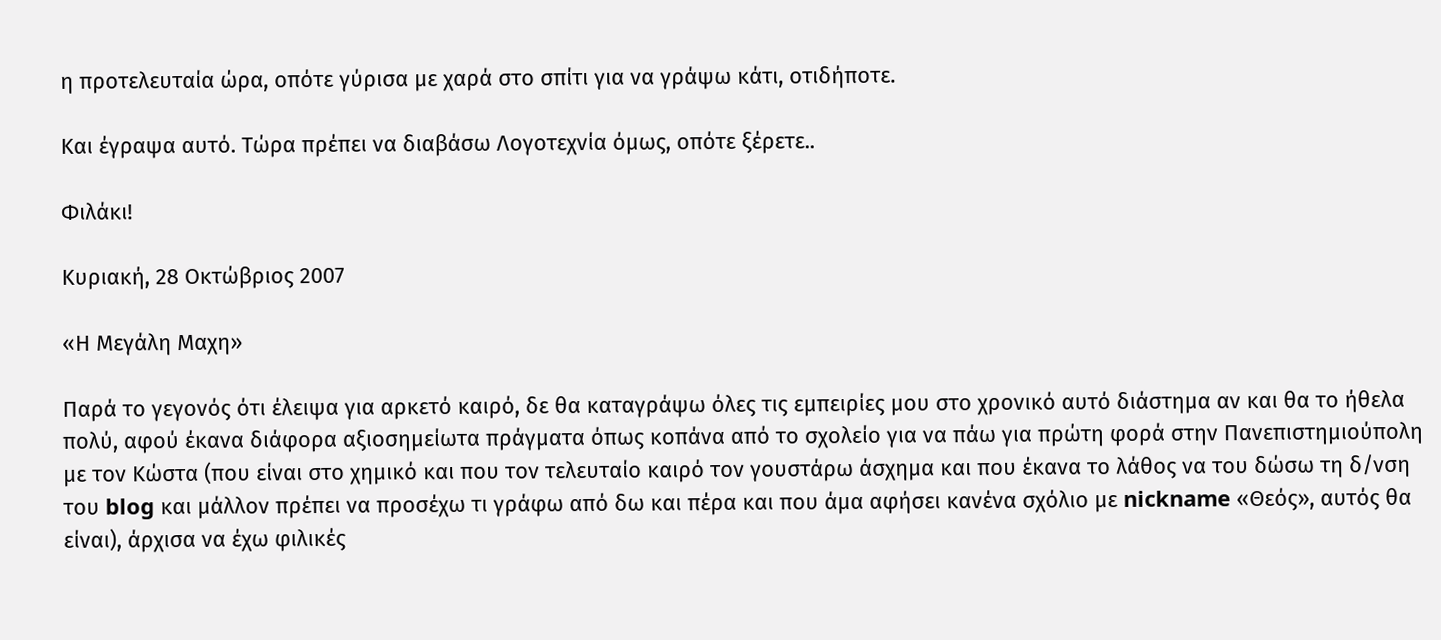η προτελευταία ώρα, οπότε γύρισα με χαρά στο σπίτι για να γράψω κάτι, οτιδήποτε.

Και έγραψα αυτό. Τώρα πρέπει να διαβάσω Λογοτεχνία όμως, οπότε ξέρετε..

Φιλάκι!

Κυριακή, 28 Οκτώβριος 2007

«Η Μεγάλη Μαχη»

Παρά το γεγονός ότι έλειψα για αρκετό καιρό, δε θα καταγράψω όλες τις εμπειρίες μου στο χρονικό αυτό διάστημα αν και θα το ήθελα πολύ, αφού έκανα διάφορα αξιοσημείωτα πράγματα όπως κοπάνα από το σχολείο για να πάω για πρώτη φορά στην Πανεπιστημιούπολη με τον Κώστα (που είναι στο χημικό και που τον τελευταίο καιρό τον γουστάρω άσχημα και που έκανα το λάθος να του δώσω τη δ/νση του blog και μάλλον πρέπει να προσέχω τι γράφω από δω και πέρα και που άμα αφήσει κανένα σχόλιο με nickname «Θεός», αυτός θα είναι), άρχισα να έχω φιλικές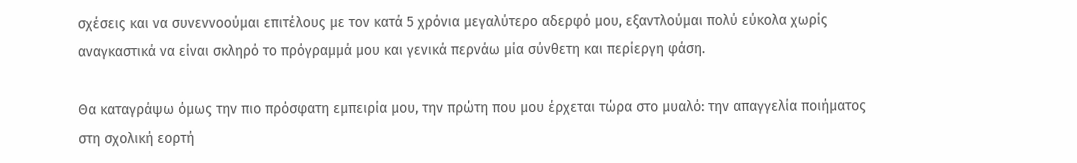σχέσεις και να συνεννοούμαι επιτέλους με τον κατά 5 χρόνια μεγαλύτερο αδερφό μου, εξαντλούμαι πολύ εύκολα χωρίς αναγκαστικά να είναι σκληρό το πρόγραμμά μου και γενικά περνάω μία σύνθετη και περίεργη φάση.

Θα καταγράψω όμως την πιο πρόσφατη εμπειρία μου, την πρώτη που μου έρχεται τώρα στο μυαλό: την απαγγελία ποιήματος στη σχολική εορτή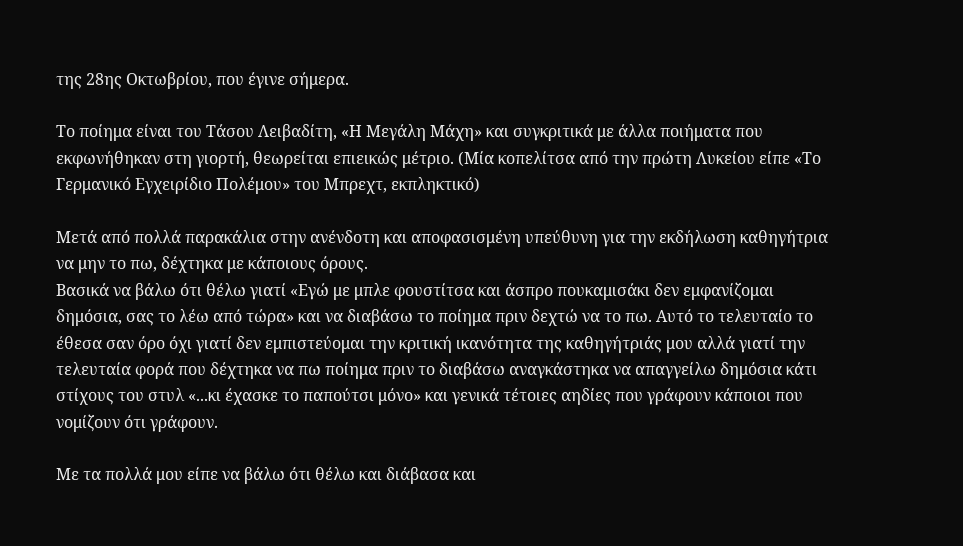της 28ης Οκτωβρίου, που έγινε σήμερα.

Το ποίημα είναι του Τάσου Λειβαδίτη, «Η Μεγάλη Μάχη» και συγκριτικά με άλλα ποιήματα που εκφωνήθηκαν στη γιορτή, θεωρείται επιεικώς μέτριο. (Μία κοπελίτσα από την πρώτη Λυκείου είπε «Το Γερμανικό Εγχειρίδιο Πολέμου» του Μπρεχτ, εκπληκτικό)

Μετά από πολλά παρακάλια στην ανένδοτη και αποφασισμένη υπεύθυνη για την εκδήλωση καθηγήτρια να μην το πω, δέχτηκα με κάποιους όρους.
Βασικά να βάλω ότι θέλω γιατί «Εγώ με μπλε φουστίτσα και άσπρο πουκαμισάκι δεν εμφανίζομαι δημόσια, σας το λέω από τώρα» και να διαβάσω το ποίημα πριν δεχτώ να το πω. Αυτό το τελευταίο το έθεσα σαν όρο όχι γιατί δεν εμπιστεύομαι την κριτική ικανότητα της καθηγήτριάς μου αλλά γιατί την τελευταία φορά που δέχτηκα να πω ποίημα πριν το διαβάσω αναγκάστηκα να απαγγείλω δημόσια κάτι στίχους του στυλ «...κι έχασκε το παπούτσι μόνο» και γενικά τέτοιες αηδίες που γράφουν κάποιοι που νομίζουν ότι γράφουν.

Με τα πολλά μου είπε να βάλω ότι θέλω και διάβασα και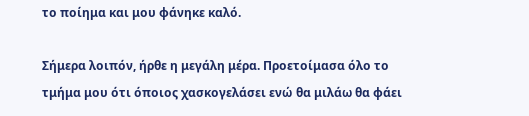το ποίημα και μου φάνηκε καλό.

Σήμερα λοιπόν, ήρθε η μεγάλη μέρα. Προετοίμασα όλο το τμήμα μου ότι όποιος χασκογελάσει ενώ θα μιλάω θα φάει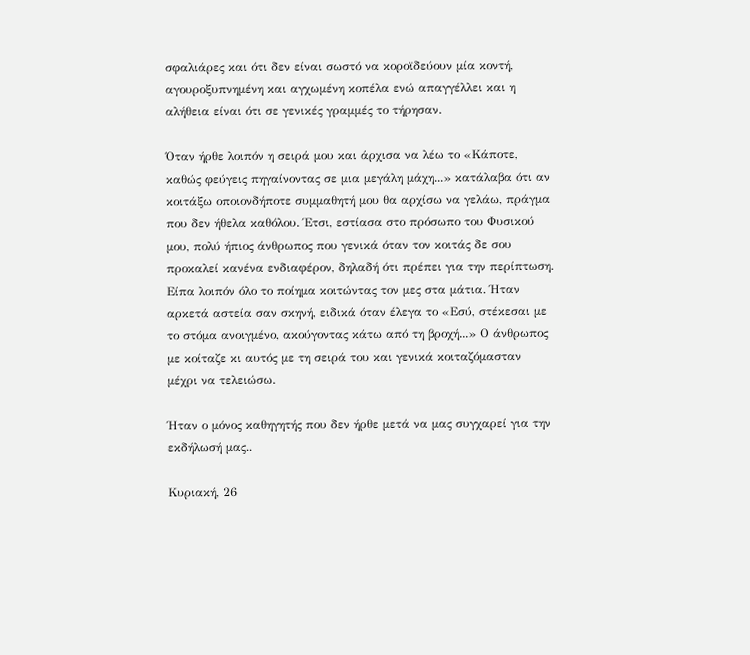σφαλιάρες και ότι δεν είναι σωστό να κοροϊδεύουν μία κοντή, αγουροξυπνημένη και αγχωμένη κοπέλα ενώ απαγγέλλει και η αλήθεια είναι ότι σε γενικές γραμμές το τήρησαν.

Όταν ήρθε λοιπόν η σειρά μου και άρχισα να λέω το «Κάποτε, καθώς φεύγεις πηγαίνοντας σε μια μεγάλη μάχη...» κατάλαβα ότι αν κοιτάξω οποιονδήποτε συμμαθητή μου θα αρχίσω να γελάω, πράγμα που δεν ήθελα καθόλου. Έτσι, εστίασα στο πρόσωπο του Φυσικού μου, πολύ ήπιος άνθρωπος που γενικά όταν τον κοιτάς δε σου προκαλεί κανένα ενδιαφέρον, δηλαδή ότι πρέπει για την περίπτωση. Είπα λοιπόν όλο το ποίημα κοιτώντας τον μες στα μάτια. Ήταν αρκετά αστεία σαν σκηνή, ειδικά όταν έλεγα το «Εσύ, στέκεσαι με το στόμα ανοιγμένο, ακούγοντας κάτω από τη βροχή...» Ο άνθρωπος με κοίταζε κι αυτός με τη σειρά του και γενικά κοιταζόμασταν μέχρι να τελειώσω.

Ήταν ο μόνος καθηγητής που δεν ήρθε μετά να μας συγχαρεί για την εκδήλωσή μας..

Κυριακή, 26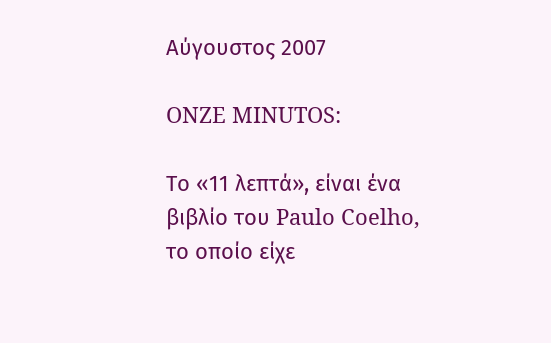Αύγουστος 2007

ONZE MINUTOS:

Το «11 λεπτά», είναι ένα βιβλίο του Paulo Coelho, το οποίο είχε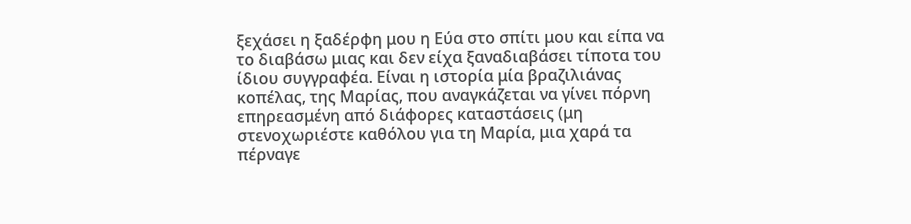ξεχάσει η ξαδέρφη μου η Εύα στο σπίτι μου και είπα να το διαβάσω μιας και δεν είχα ξαναδιαβάσει τίποτα του ίδιου συγγραφέα. Είναι η ιστορία μία βραζιλιάνας κοπέλας, της Μαρίας, που αναγκάζεται να γίνει πόρνη επηρεασμένη από διάφορες καταστάσεις (μη στενοχωριέστε καθόλου για τη Μαρία, μια χαρά τα πέρναγε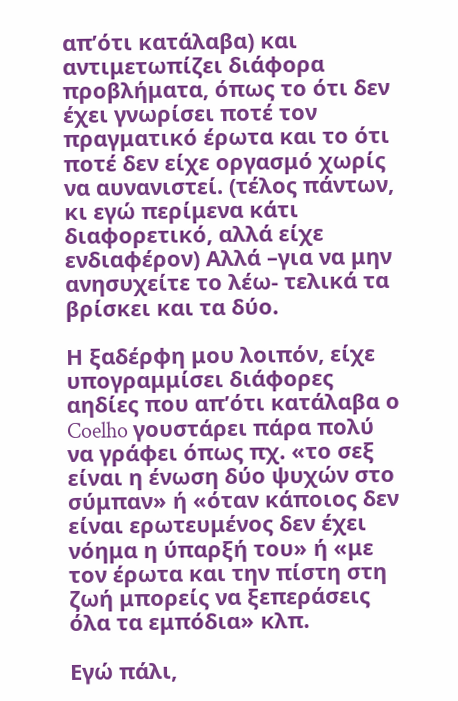απ’ότι κατάλαβα) και αντιμετωπίζει διάφορα προβλήματα, όπως το ότι δεν έχει γνωρίσει ποτέ τον πραγματικό έρωτα και το ότι ποτέ δεν είχε οργασμό χωρίς να αυνανιστεί. (τέλος πάντων, κι εγώ περίμενα κάτι διαφορετικό, αλλά είχε ενδιαφέρον) Αλλά –για να μην ανησυχείτε το λέω- τελικά τα βρίσκει και τα δύο.

Η ξαδέρφη μου λοιπόν, είχε υπογραμμίσει διάφορες αηδίες που απ’ότι κατάλαβα ο Coelho γουστάρει πάρα πολύ να γράφει όπως πχ. «το σεξ είναι η ένωση δύο ψυχών στο σύμπαν» ή «όταν κάποιος δεν είναι ερωτευμένος δεν έχει νόημα η ύπαρξή του» ή «με τον έρωτα και την πίστη στη ζωή μπορείς να ξεπεράσεις όλα τα εμπόδια» κλπ.

Εγώ πάλι,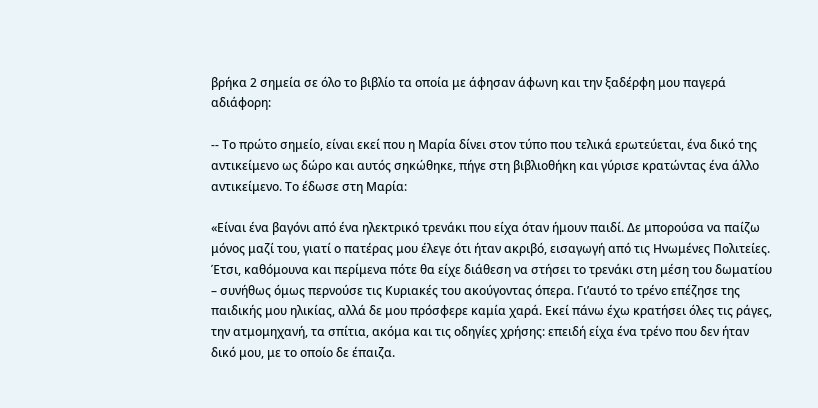βρήκα 2 σημεία σε όλο το βιβλίο τα οποία με άφησαν άφωνη και την ξαδέρφη μου παγερά αδιάφορη:

-- Το πρώτο σημείο, είναι εκεί που η Μαρία δίνει στον τύπο που τελικά ερωτεύεται, ένα δικό της αντικείμενο ως δώρο και αυτός σηκώθηκε, πήγε στη βιβλιοθήκη και γύρισε κρατώντας ένα άλλο αντικείμενο. Το έδωσε στη Μαρία:

«Είναι ένα βαγόνι από ένα ηλεκτρικό τρενάκι που είχα όταν ήμουν παιδί. Δε μπορούσα να παίζω μόνος μαζί του, γιατί ο πατέρας μου έλεγε ότι ήταν ακριβό, εισαγωγή από τις Ηνωμένες Πολιτείες. Έτσι, καθόμουνα και περίμενα πότε θα είχε διάθεση να στήσει το τρενάκι στη μέση του δωματίου – συνήθως όμως περνούσε τις Κυριακές του ακούγοντας όπερα. Γι’αυτό το τρένο επέζησε της παιδικής μου ηλικίας, αλλά δε μου πρόσφερε καμία χαρά. Εκεί πάνω έχω κρατήσει όλες τις ράγες, την ατμομηχανή, τα σπίτια, ακόμα και τις οδηγίες χρήσης: επειδή είχα ένα τρένο που δεν ήταν δικό μου, με το οποίο δε έπαιζα.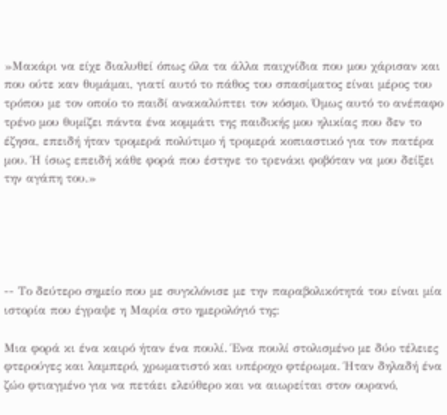»Μακάρι να είχε διαλυθεί όπως όλα τα άλλα παιχνίδια που μου χάρισαν και που ούτε καν θυμάμαι, γιατί αυτό το πάθος του σπασίματος είναι μέρος του τρόπου με τον οποίο το παιδί ανακαλύπτει τον κόσμο. Όμως αυτό το ανέπαφο τρένο μου θυμίζει πάντα ένα κομμάτι της παιδικής μου ηλικίας που δεν το έζησα, επειδή ήταν τρομερά πολύτιμο ή τρομερά κοπιαστικό για τον πατέρα μου. Ή ίσως επειδή κάθε φορά που έστηνε το τρενάκι φοβόταν να μου δείξει την αγάπη του.»





-- Το δεύτερο σημείο που με συγκλόνισε με την παραβολικότητά του είναι μία ιστορία που έγραψε η Μαρία στο ημερολόγιό της:

Μια φορά κι ένα καιρό ήταν ένα πουλί. Ένα πουλί στολισμένο με δύο τέλειες φτερούγες και λαμπερό, χρωματιστό και υπέροχο φτέρωμα. Ήταν δηλαδή ένα ζώο φτιαγμένο για να πετάει ελεύθερο και να αιωρείται στον ουρανό,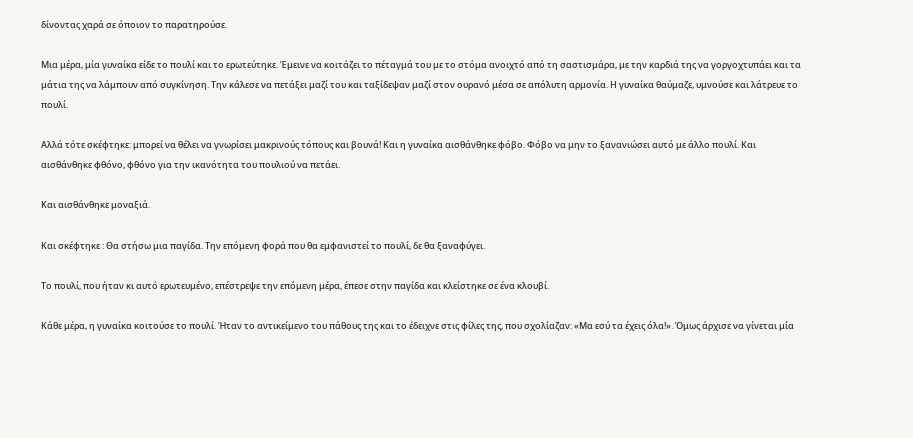δίνοντας χαρά σε όποιον το παρατηρούσε.

Μια μέρα, μία γυναίκα είδε το πουλί και το ερωτεύτηκε. Έμεινε να κοιτάζει το πέταγμά του με το στόμα ανοιχτό από τη σαστισμάρα, με την καρδιά της να γοργοχτυπάει και τα μάτια της να λάμπουν από συγκίνηση. Την κάλεσε να πετάξει μαζί του και ταξίδεψαν μαζί στον ουρανό μέσα σε απόλυτη αρμονία. Η γυναίκα θαύμαζε, υμνούσε και λάτρευε το πουλί.

Αλλά τότε σκέφτηκε: μπορεί να θέλει να γνωρίσει μακρινούς τόπους και βουνά! Και η γυναίκα αισθάνθηκε φόβο. Φόβο να μην το ξανανιώσει αυτό με άλλο πουλί. Και αισθάνθηκε φθόνο, φθόνο για την ικανότητα του πουλιού να πετάει.

Και αισθάνθηκε μοναξιά.

Και σκέφτηκε : Θα στήσω μια παγίδα. Την επόμενη φορά που θα εμφανιστεί το πουλί, δε θα ξαναφύγει.

Το πουλί, που ήταν κι αυτό ερωτευμένο, επέστρεψε την επόμενη μέρα, έπεσε στην παγίδα και κλείστηκε σε ένα κλουβί.

Κάθε μέρα, η γυναίκα κοιτούσε το πουλί. Ήταν το αντικείμενο του πάθους της και το έδειχνε στις φίλες της, που σχολίαζαν: «Μα εσύ τα έχεις όλα!». Όμως άρχισε να γίνεται μία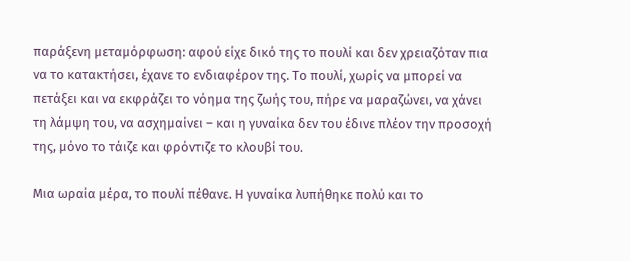παράξενη μεταμόρφωση: αφού είχε δικό της το πουλί και δεν χρειαζόταν πια να το κατακτήσει, έχανε το ενδιαφέρον της. Το πουλί, χωρίς να μπορεί να πετάξει και να εκφράζει το νόημα της ζωής του, πήρε να μαραζώνει, να χάνει τη λάμψη του, να ασχημαίνει – και η γυναίκα δεν του έδινε πλέον την προσοχή της, μόνο το τάιζε και φρόντιζε το κλουβί του.

Μια ωραία μέρα, το πουλί πέθανε. Η γυναίκα λυπήθηκε πολύ και το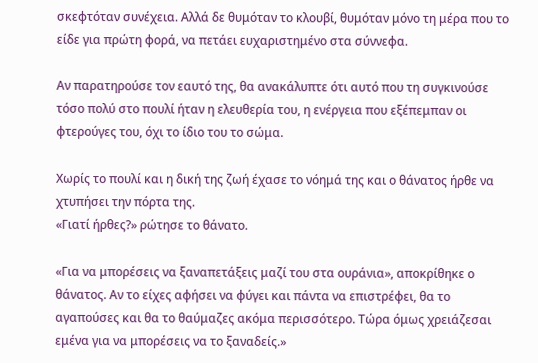σκεφτόταν συνέχεια. Αλλά δε θυμόταν το κλουβί, θυμόταν μόνο τη μέρα που το είδε για πρώτη φορά, να πετάει ευχαριστημένο στα σύννεφα.

Αν παρατηρούσε τον εαυτό της, θα ανακάλυπτε ότι αυτό που τη συγκινούσε τόσο πολύ στο πουλί ήταν η ελευθερία του, η ενέργεια που εξέπεμπαν οι φτερούγες του, όχι το ίδιο του το σώμα.

Χωρίς το πουλί και η δική της ζωή έχασε το νόημά της και ο θάνατος ήρθε να χτυπήσει την πόρτα της.
«Γιατί ήρθες?» ρώτησε το θάνατο.

«Για να μπορέσεις να ξαναπετάξεις μαζί του στα ουράνια», αποκρίθηκε ο θάνατος. Αν το είχες αφήσει να φύγει και πάντα να επιστρέφει, θα το αγαπούσες και θα το θαύμαζες ακόμα περισσότερο. Τώρα όμως χρειάζεσαι εμένα για να μπορέσεις να το ξαναδείς.»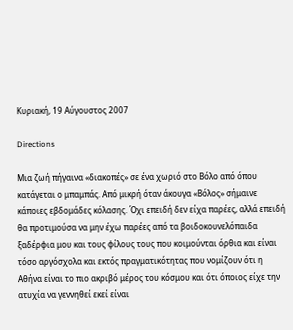Κυριακή, 19 Αύγουστος 2007

Directions

Μια ζωή πήγαινα «διακοπές» σε ένα χωριό στο Βόλο από όπου κατάγεται ο μπαμπάς. Από μικρή όταν άκουγα «Βόλος» σήμαινε κάποιες εβδομάδες κόλασης. Όχι επειδή δεν είχα παρέες, αλλά επειδή θα προτιμούσα να μην έχω παρέες από τα βοιδοκουνελόπαιδα ξαδέρφια μου και τους φίλους τους που κοιμούνται όρθια και είναι τόσο αργόσχολα και εκτός πραγματικότητας που νομίζουν ότι η Αθήνα είναι το πιο ακριβό μέρος του κόσμου και ότι όποιος είχε την ατυχία να γεννηθεί εκεί είναι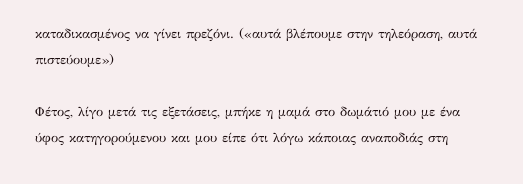καταδικασμένος να γίνει πρεζόνι. («αυτά βλέπουμε στην τηλεόραση, αυτά πιστεύουμε»)

Φέτος, λίγο μετά τις εξετάσεις, μπήκε η μαμά στο δωμάτιό μου με ένα ύφος κατηγορούμενου και μου είπε ότι λόγω κάποιας αναποδιάς στη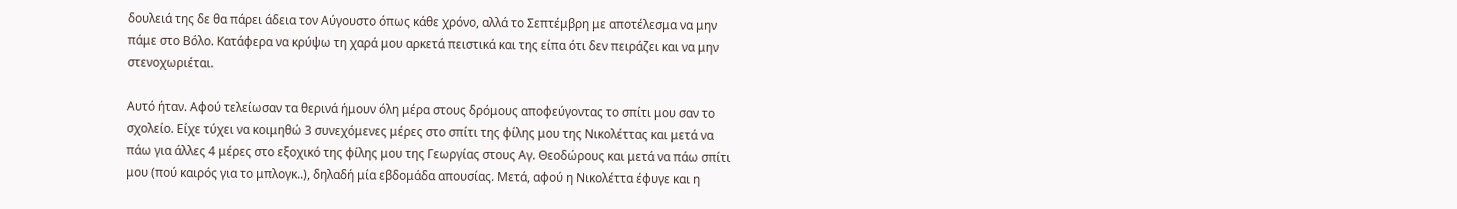δουλειά της δε θα πάρει άδεια τον Αύγουστο όπως κάθε χρόνο, αλλά το Σεπτέμβρη με αποτέλεσμα να μην πάμε στο Βόλο. Κατάφερα να κρύψω τη χαρά μου αρκετά πειστικά και της είπα ότι δεν πειράζει και να μην στενοχωριέται.

Αυτό ήταν. Αφού τελείωσαν τα θερινά ήμουν όλη μέρα στους δρόμους αποφεύγοντας το σπίτι μου σαν το σχολείο. Είχε τύχει να κοιμηθώ 3 συνεχόμενες μέρες στο σπίτι της φίλης μου της Νικολέττας και μετά να πάω για άλλες 4 μέρες στο εξοχικό της φίλης μου της Γεωργίας στους Αγ. Θεοδώρους και μετά να πάω σπίτι μου (πού καιρός για το μπλογκ..), δηλαδή μία εβδομάδα απουσίας. Μετά, αφού η Νικολέττα έφυγε και η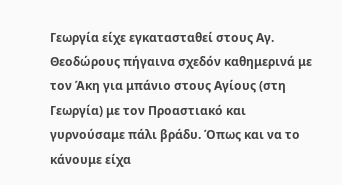Γεωργία είχε εγκατασταθεί στους Αγ. Θεοδώρους πήγαινα σχεδόν καθημερινά με τον Άκη για μπάνιο στους Αγίους (στη Γεωργία) με τον Προαστιακό και γυρνούσαμε πάλι βράδυ. Όπως και να το κάνουμε είχα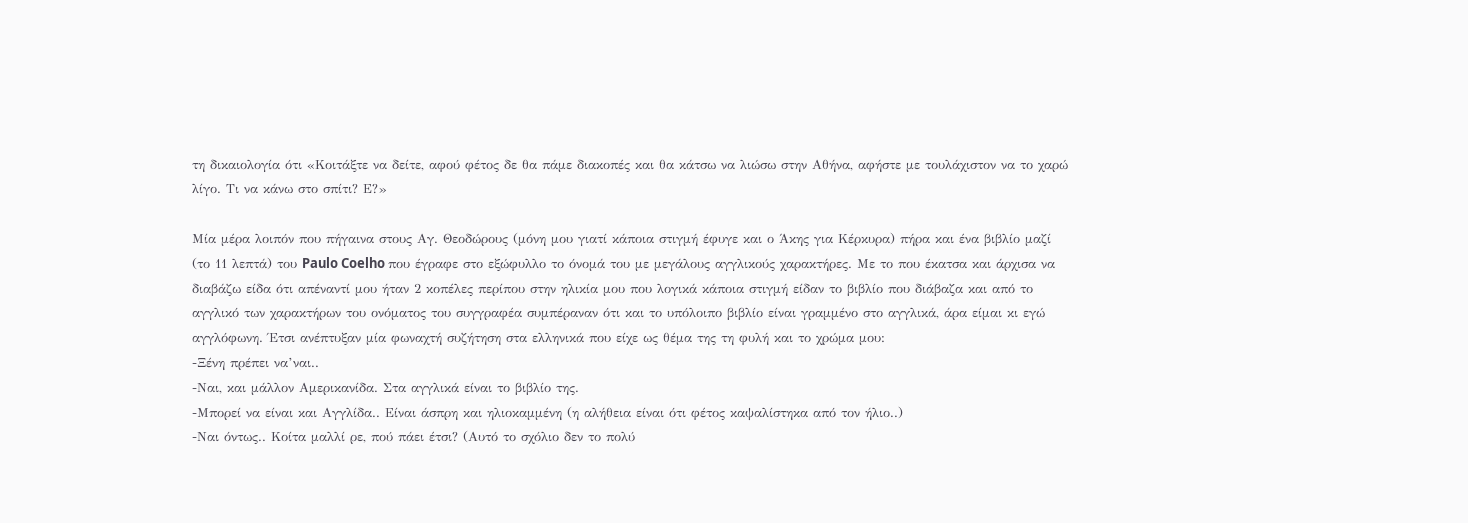τη δικαιολογία ότι «Κοιτάξτε να δείτε, αφού φέτος δε θα πάμε διακοπές και θα κάτσω να λιώσω στην Αθήνα, αφήστε με τουλάχιστον να το χαρώ λίγο. Τι να κάνω στο σπίτι? Ε?»

Μία μέρα λοιπόν που πήγαινα στους Αγ. Θεοδώρους (μόνη μου γιατί κάποια στιγμή έφυγε και ο Άκης για Κέρκυρα) πήρα και ένα βιβλίο μαζί (το 11 λεπτά) του Paulo Coelho που έγραφε στο εξώφυλλο το όνομά του με μεγάλους αγγλικούς χαρακτήρες. Με το που έκατσα και άρχισα να διαβάζω είδα ότι απέναντί μου ήταν 2 κοπέλες περίπου στην ηλικία μου που λογικά κάποια στιγμή είδαν το βιβλίο που διάβαζα και από το αγγλικό των χαρακτήρων του ονόματος του συγγραφέα συμπέραναν ότι και το υπόλοιπο βιβλίο είναι γραμμένο στο αγγλικά, άρα είμαι κι εγώ αγγλόφωνη. Έτσι ανέπτυξαν μία φωναχτή συζήτηση στα ελληνικά που είχε ως θέμα της τη φυλή και το χρώμα μου:
-Ξένη πρέπει να’ναι..
-Ναι, και μάλλον Αμερικανίδα. Στα αγγλικά είναι το βιβλίο της.
-Μπορεί να είναι και Αγγλίδα.. Είναι άσπρη και ηλιοκαμμένη (η αλήθεια είναι ότι φέτος καψαλίστηκα από τον ήλιο..)
-Ναι όντως.. Κοίτα μαλλί ρε, πού πάει έτσι? (Αυτό το σχόλιο δεν το πολύ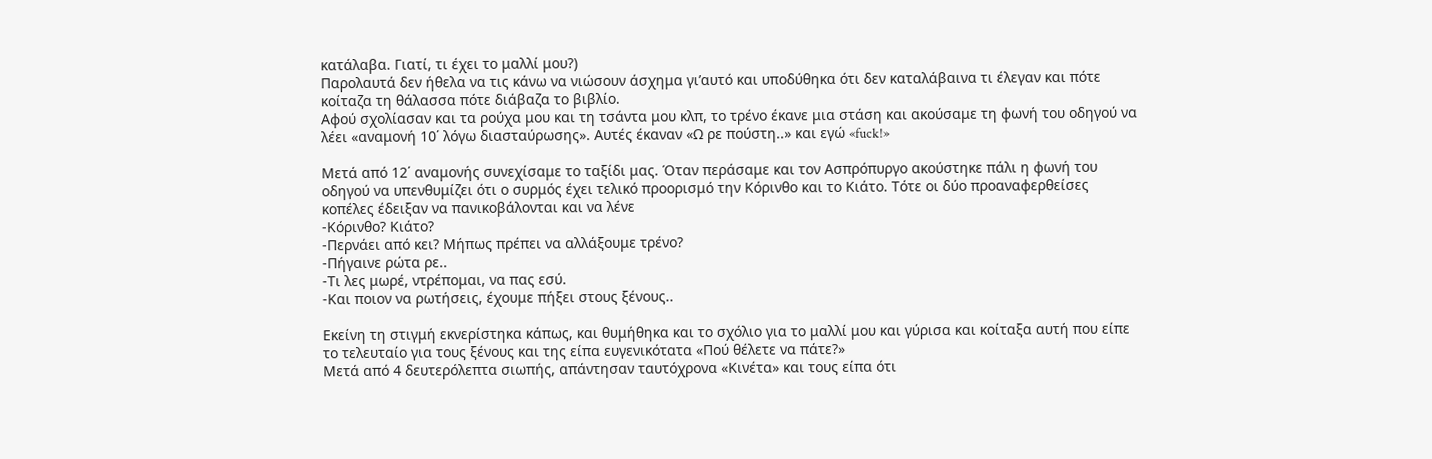κατάλαβα. Γιατί, τι έχει το μαλλί μου?)
Παρολαυτά δεν ήθελα να τις κάνω να νιώσουν άσχημα γι’αυτό και υποδύθηκα ότι δεν καταλάβαινα τι έλεγαν και πότε κοίταζα τη θάλασσα πότε διάβαζα το βιβλίο.
Αφού σχολίασαν και τα ρούχα μου και τη τσάντα μου κλπ, το τρένο έκανε μια στάση και ακούσαμε τη φωνή του οδηγού να λέει «αναμονή 10΄ λόγω διασταύρωσης». Αυτές έκαναν «Ω ρε πούστη..» και εγώ «fuck!»

Μετά από 12΄ αναμονής συνεχίσαμε το ταξίδι μας. Όταν περάσαμε και τον Ασπρόπυργο ακούστηκε πάλι η φωνή του οδηγού να υπενθυμίζει ότι ο συρμός έχει τελικό προορισμό την Κόρινθο και το Κιάτο. Τότε οι δύο προαναφερθείσες κοπέλες έδειξαν να πανικοβάλονται και να λένε
-Κόρινθο? Κιάτο?
-Περνάει από κει? Μήπως πρέπει να αλλάξουμε τρένο?
-Πήγαινε ρώτα ρε..
-Τι λες μωρέ, ντρέπομαι, να πας εσύ.
-Και ποιον να ρωτήσεις, έχουμε πήξει στους ξένους..

Εκείνη τη στιγμή εκνερίστηκα κάπως, και θυμήθηκα και το σχόλιο για το μαλλί μου και γύρισα και κοίταξα αυτή που είπε το τελευταίο για τους ξένους και της είπα ευγενικότατα «Πού θέλετε να πάτε?»
Μετά από 4 δευτερόλεπτα σιωπής, απάντησαν ταυτόχρονα «Κινέτα» και τους είπα ότι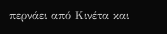περνάει από Κινέτα και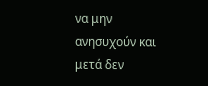να μην ανησυχούν και μετά δεν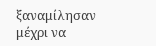ξαναμίλησαν μέχρι να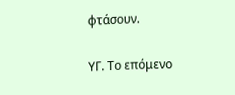φτάσουν.

ΥΓ. Το επόμενο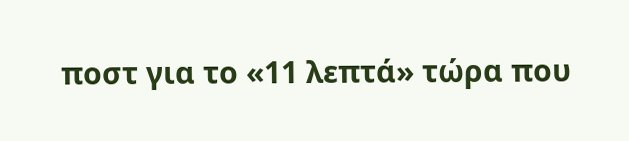ποστ για το «11 λεπτά» τώρα που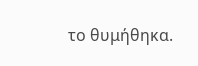το θυμήθηκα.